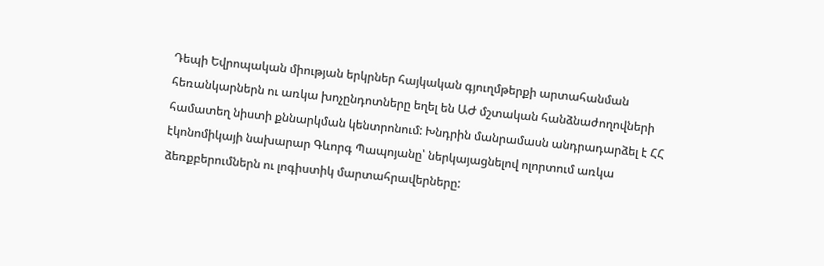Դեպի Եվրոպական միության երկրներ հայկական գյուղմթերքի արտահանման հեռանկարներն ու առկա խոչընդոտները եղել են ԱԺ մշտական հանձնաժողովների համատեղ նիստի քննարկման կենտրոնում: Խնդրին մանրամասն անդրադարձել է ՀՀ էկոնոմիկայի նախարար Գևորգ Պապոյանը՝ ներկայացնելով ոլորտում առկա ձեռքբերումներն ու լոգիստիկ մարտահրավերները: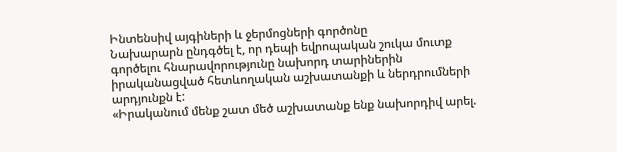Ինտենսիվ այգիների և ջերմոցների գործոնը
Նախարարն ընդգծել է, որ դեպի եվրոպական շուկա մուտք գործելու հնարավորությունը նախորդ տարիներին իրականացված հետևողական աշխատանքի և ներդրումների արդյունքն է:
«Իրականում մենք շատ մեծ աշխատանք ենք նախորդիվ արել.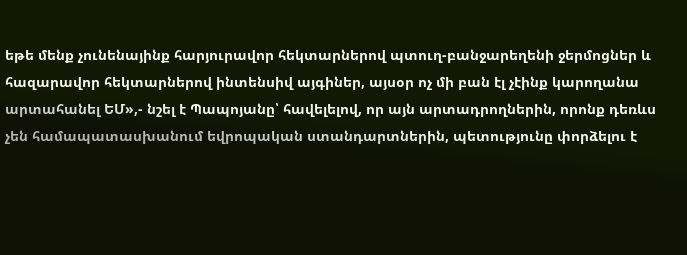եթե մենք չունենայինք հարյուրավոր հեկտարներով պտուղ-բանջարեղենի ջերմոցներ և հազարավոր հեկտարներով ինտենսիվ այգիներ, այսօր ոչ մի բան էլ չէինք կարողանա արտահանել ԵՄ»,- նշել է Պապոյանը՝ հավելելով, որ այն արտադրողներին, որոնք դեռևս չեն համապատասխանում եվրոպական ստանդարտներին, պետությունը փորձելու է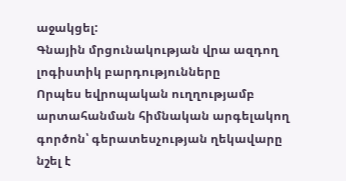աջակցել:
Գնային մրցունակության վրա ազդող լոգիստիկ բարդությունները
Որպես եվրոպական ուղղությամբ արտահանման հիմնական արգելակող գործոն՝ գերատեսչության ղեկավարը նշել է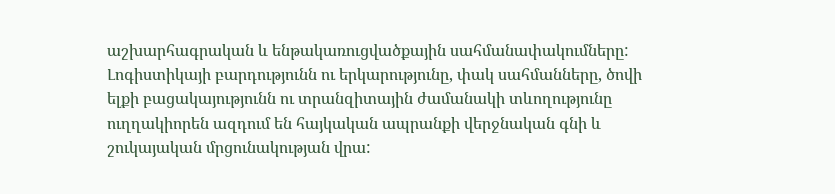աշխարհագրական և ենթակառուցվածքային սահմանափակումները: Լոգիստիկայի բարդությունն ու երկարությունը, փակ սահմանները, ծովի ելքի բացակայությունն ու տրանզիտային ժամանակի տևողությունը ուղղակիորեն ազդում են հայկական ապրանքի վերջնական գնի և շուկայական մրցունակության վրա: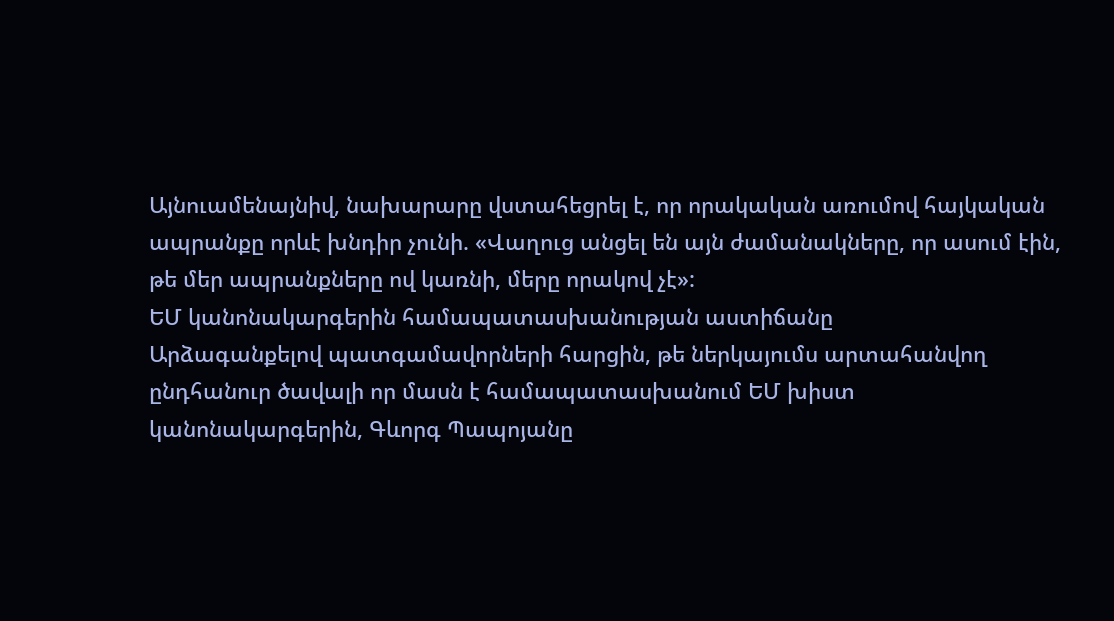Այնուամենայնիվ, նախարարը վստահեցրել է, որ որակական առումով հայկական ապրանքը որևէ խնդիր չունի. «Վաղուց անցել են այն ժամանակները, որ ասում էին, թե մեր ապրանքները ով կառնի, մերը որակով չէ»:
ԵՄ կանոնակարգերին համապատասխանության աստիճանը
Արձագանքելով պատգամավորների հարցին, թե ներկայումս արտահանվող ընդհանուր ծավալի որ մասն է համապատասխանում ԵՄ խիստ կանոնակարգերին, Գևորգ Պապոյանը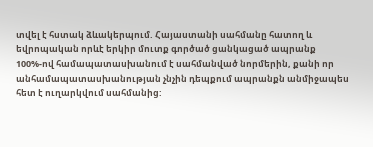տվել է հստակ ձևակերպում. Հայաստանի սահմանը հատող և եվրոպական որևէ երկիր մուտք գործած ցանկացած ապրանք 100%-ով համապատասխանում է սահմանված նորմերին, քանի որ անհամապատասխանության չնչին դեպքում ապրանքն անմիջապես հետ է ուղարկվում սահմանից: